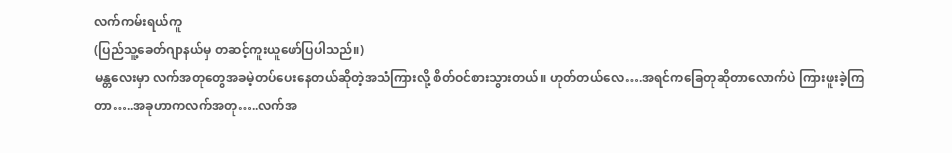လက်ကမ်းရယ်ကူ
(ပြည်သူ့ခေတ်ဂျာနယ်မှ တဆင့်ကူးယူဖော်ပြပါသည်။)
မန္တလေးမှာ လက်အတုတွေအခမဲ့တပ်ပေးနေတယ်ဆိုတဲ့အသံကြားလို့ စိတ်ဝင်စားသွားတယ်။ ဟုတ်တယ်လေ….အရင်ကခြေတုဆိုတာလောက်ပဲ ကြားဖူးခဲ့ကြတာ…..အခုဟာကလက်အတု…..လက်အ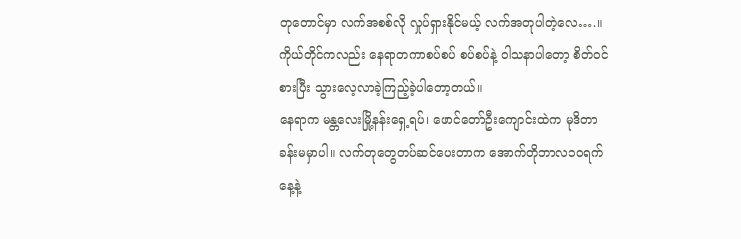တုတောင်မှာ လက်အစစ်လို လှုပ်ရှားနိုင်မယ့် လက်အတုပါတဲ့လေ….။
ကိုယ်တိုင်ကလည်း နေရာတကာစပ်စပ် စပ်စပ်နဲ့ ဝါသနာပါတော့ စိတ်ဝင်စားပြီး သွားလေ့လာခဲ့ကြည့်ခဲ့ပါတော့တယ်။
နေရာက မန္တလေးမြို့နန်းရှေ့ရပ်၊ ဖောင်တော်ဦးကျောင်းထဲက မုဒိတာခန်းမမှာပါ။ လက်တုတွေတပ်ဆင်ပေးတာက အောက်တိုဘာလ၁၀ရက်နေ့နဲ့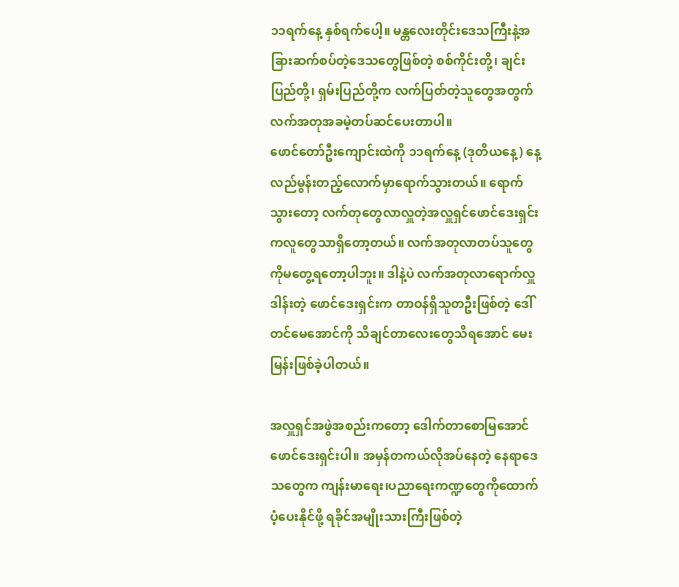၁၁ရက်နေ့ နှစ်ရက်ပေါ့။ မန္တလေးတိုင်းဒေသကြီးနဲ့အခြားဆက်စပ်တဲ့ဒေသတွေဖြစ်တဲ့ စစ်ကိုင်းတို့၊ ချင်းပြည်တို့၊ ရှမ်းပြည်တို့က လက်ပြတ်တဲ့သူတွေအတွက် လက်အတုအခမဲ့တပ်ဆင်ပေးတာပါ။
ဖောင်တော်ဦးကျောင်းထဲကို ၁၁ရက်နေ့ (ဒုတိယနေ့) နေ့လည်မွန်းတည့်လောက်မှာရောက်သွားတယ်။ ရောက်သွားတော့ လက်တုတွေလာလှူတဲ့အလှူရှင်ဖောင်ဒေးရှင်းကလူတွေသာရှိတော့တယ်။ လက်အတုလာတပ်သူတွေကိုမတွေ့ရတော့ပါဘူး။ ဒါနဲ့ပဲ လက်အတုလာရောက်လှူဒါန်းတဲ့ ဖောင်ဒေးရှင်းက တာဝန်ရှိသူတဦးဖြစ်တဲ့ ဒေါ်တင်မေအောင်ကို သိချင်တာလေးတွေသိရအောင် မေးမြန်းဖြစ်ခဲ့ပါတယ်။

အလှူရှင်အဖွဲအစည်းကတော့ ဒေါက်တာစောမြအောင်ဖောင်ဒေးရှင်းပါ။ အမှန်တကယ်လိုအပ်နေတဲ့ နေရာဒေသတွေက ကျန်းမာရေး၊ပညာရေးကဏ္ဍတွေကိုထောက်ပံ့ပေးနိုင်ဖို့ ရခိုင်အမျိုးသားကြီးဖြစ်တဲ့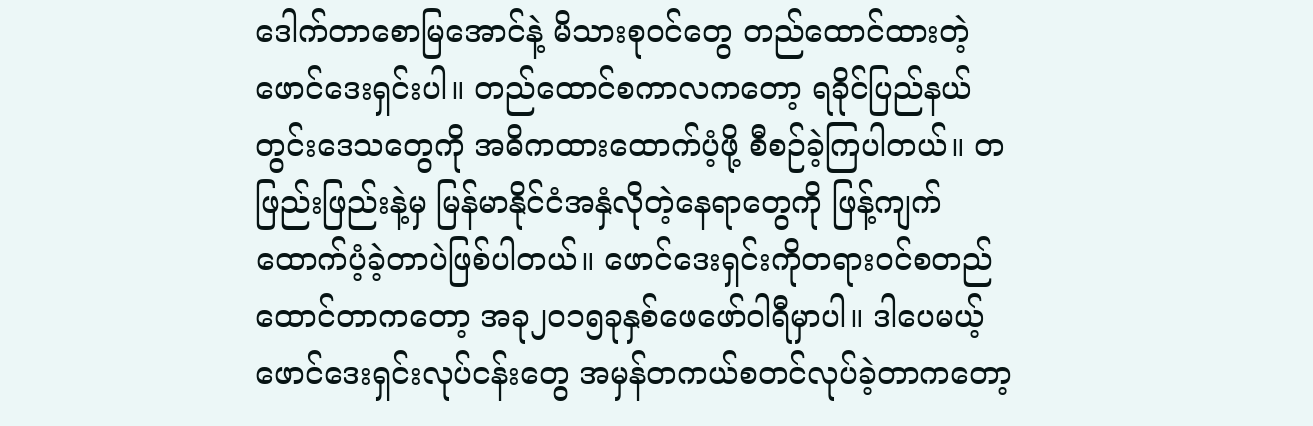ဒေါက်တာစောမြအောင်နဲ့ မိသားစုဝင်တွေ တည်ထောင်ထားတဲ့ဖောင်ဒေးရှင်းပါ။ တည်ထောင်စကာလကတော့ ရခိုင်ပြည်နယ်တွင်းဒေသတွေကို အဓိကထားထောက်ပံ့ဖို့ စီစဉ်ခဲ့ကြပါတယ်။ တဖြည်းဖြည်းနဲ့မှ မြန်မာနိုင်ငံအနှံလိုတဲ့နေရာတွေကို ဖြန့်ကျက်ထောက်ပံ့ခဲ့တာပဲဖြစ်ပါတယ်။ ဖောင်ဒေးရှင်းကိုတရားဝင်စတည်ထောင်တာကတော့ အခု၂၀၁၅ခုနှစ်ဖေဖော်ဝါရီမှာပါ။ ဒါပေမယ့် ဖောင်ဒေးရှင်းလုပ်ငန်းတွေ အမှန်တကယ်စတင်လုပ်ခဲ့တာကတော့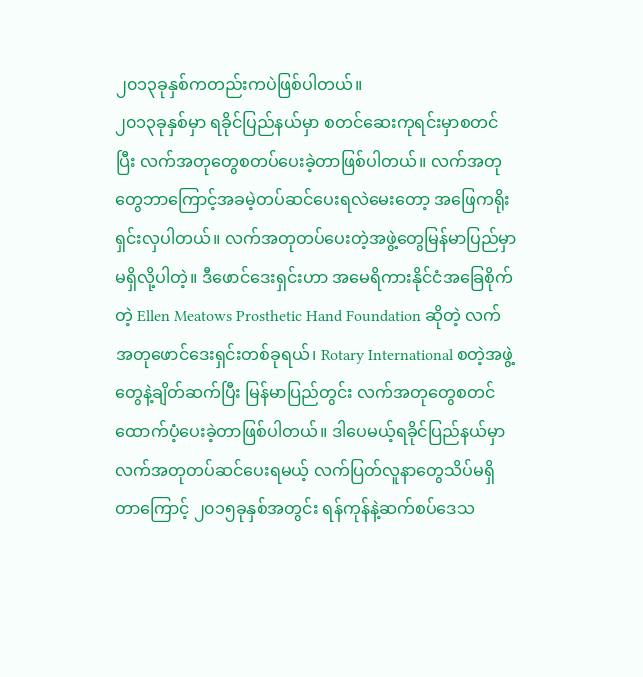၂၀၁၃ခုနှစ်ကတည်းကပဲဖြစ်ပါတယ်။
၂၀၁၃ခုနှစ်မှာ ရခိုင်ပြည်နယ်မှာ စတင်ဆေးကုရင်းမှာစတင်ပြီး လက်အတုတွေစတပ်ပေးခဲ့တာဖြစ်ပါတယ်။ လက်အတုတွေဘာကြောင့်အခမဲ့တပ်ဆင်ပေးရလဲမေးတော့ အဖြေကရိုးရှင်းလှပါတယ်။ လက်အတုတပ်ပေးတဲ့အဖွဲ့တွေမြန်မာပြည်မှာ မရှိလို့ပါတဲ့။ ဒီဖောင်ဒေးရှင်းဟာ အမေရိကားနိုင်ငံအခြေစိုက်တဲ့ Ellen Meatows Prosthetic Hand Foundation ဆိုတဲ့ လက်အတုဖောင်ဒေးရှင်းတစ်ခုရယ်၊ Rotary International စတဲ့အဖွဲ့တွေနဲ့ချိတ်ဆက်ပြီး မြန်မာပြည်တွင်း လက်အတုတွေစတင်ထောက်ပံ့ပေးခဲ့တာဖြစ်ပါတယ်။ ဒါပေမယ့်ရခိုင်ပြည်နယ်မှာလက်အတုတပ်ဆင်ပေးရမယ့် လက်ပြတ်လူနာတွေသိပ်မရှိတာကြောင့် ၂၀၁၅ခုနှစ်အတွင်း ရန်ကုန်နဲ့ဆက်စပ်ဒေသ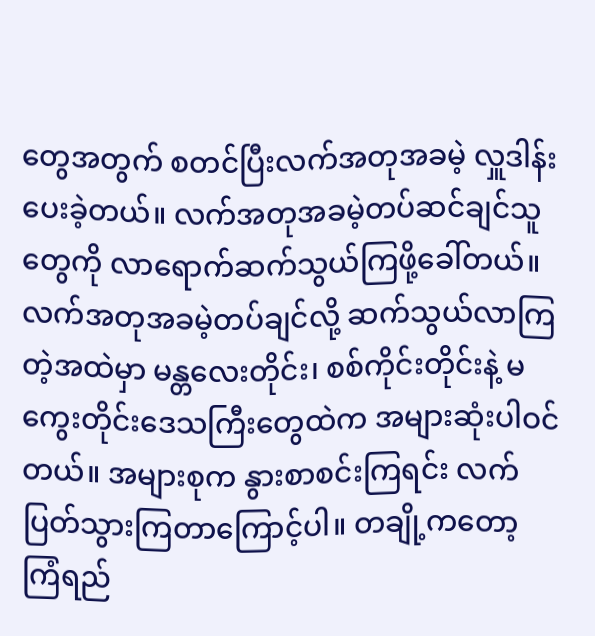တွေအတွက် စတင်ပြီးလက်အတုအခမဲ့ လှူဒါန်းပေးခဲ့တယ်။ လက်အတုအခမဲ့တပ်ဆင်ချင်သူတွေကို လာရောက်ဆက်သွယ်ကြဖို့ခေါ်တယ်။
လက်အတုအခမဲ့တပ်ချင်လို့ ဆက်သွယ်လာကြတဲ့အထဲမှာ မန္တလေးတိုင်း၊ စစ်ကိုင်းတိုင်းနဲ့ မကွေးတိုင်းဒေသကြီးတွေထဲက အများဆုံးပါဝင်တယ်။ အများစုက နွားစာစင်းကြရင်း လက်ပြတ်သွားကြတာကြောင့်ပါ။ တချို့ကတော့ ကြံရည်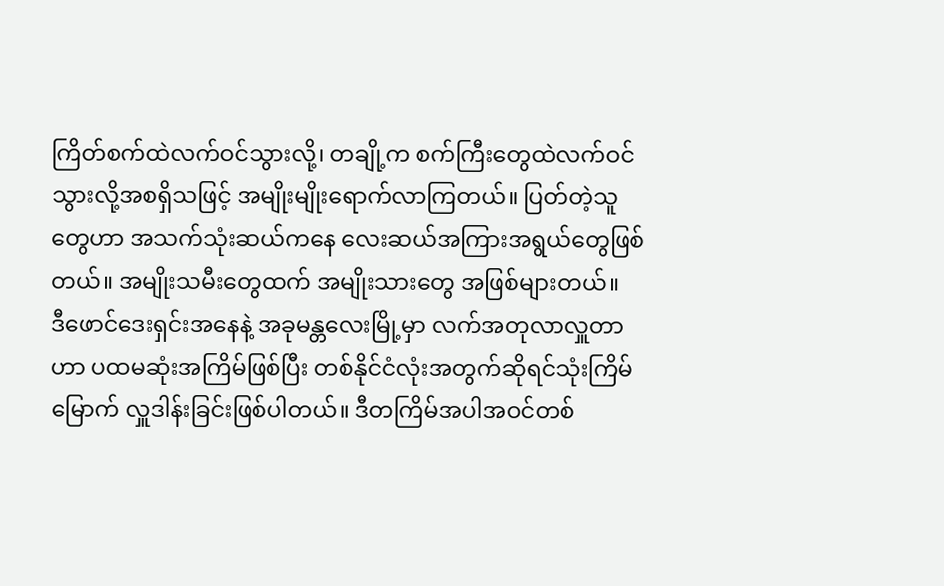ကြိတ်စက်ထဲလက်ဝင်သွားလို့၊ တချို့က စက်ကြီးတွေထဲလက်ဝင်သွားလို့အစရှိသဖြင့် အမျိုးမျိုးရောက်လာကြတယ်။ ပြတ်တဲ့သူတွေဟာ အသက်သုံးဆယ်ကနေ လေးဆယ်အကြားအရွယ်တွေဖြစ်တယ်။ အမျိုးသမီးတွေထက် အမျိုးသားတွေ အဖြစ်များတယ်။
ဒီဖောင်ဒေးရှင်းအနေနဲ့ အခုမန္တလေးမြို့မှာ လက်အတုလာလှူတာဟာ ပထမဆုံးအကြိမ်ဖြစ်ပြီး တစ်နိုင်ငံလုံးအတွက်ဆိုရင်သုံးကြိမ်မြောက် လှူဒါန်းခြင်းဖြစ်ပါတယ်။ ဒီတကြိမ်အပါအဝင်တစ်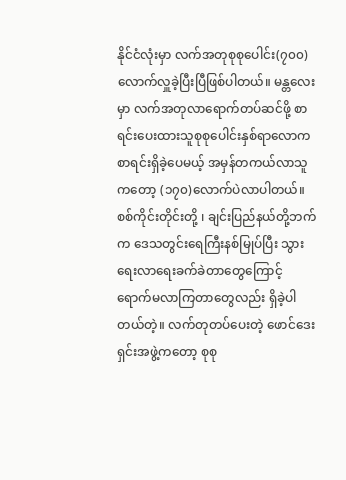နိုင်ငံလုံးမှာ လက်အတုစုစုပေါင်း(၇၀၀)လောက်လှူခဲ့ပြီးပြီဖြစ်ပါတယ်။ မန္တလေးမှာ လက်အတုလာရောက်တပ်ဆင်ဖို့ စာရင်းပေးထားသူစုစုပေါင်းနှစ်ရာလောက စာရင်းရှိခဲ့ပေမယ့် အမှန်တကယ်လာသူကတော့ (၁၇၀)လောက်ပဲလာပါတယ်။ စစ်ကိုင်းတိုင်းတို့ ၊ ချင်းပြည်နယ်တို့ဘက်က ဒေသတွင်းရေကြီးနစ်မြုပ်ပြီး သွားရေးလာရေးခက်ခဲတာတွေကြောင့် ရောက်မလာကြတာတွေလည်း ရှိခဲ့ပါတယ်တဲ့။ လက်တုတပ်ပေးတဲ့ ဖောင်ဒေးရှင်းအဖွဲ့ကတော့ စုစု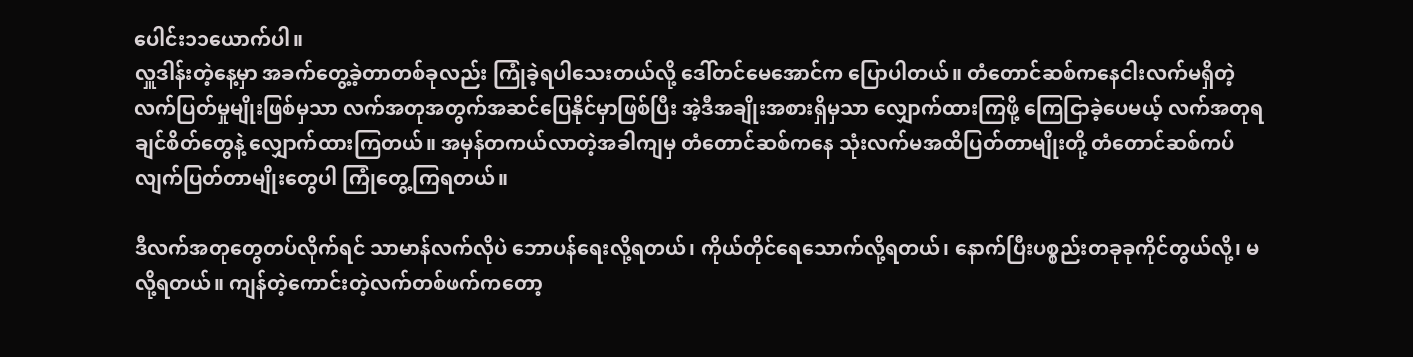ပေါင်း၁၁ယောက်ပါ။
လှူဒါန်းတဲ့နေ့မှာ အခက်တွေ့ခဲ့တာတစ်ခုလည်း ကြုံခဲ့ရပါသေးတယ်လို့ ဒေါ်တင်မေအောင်က ပြောပါတယ်။ တံတောင်ဆစ်ကနေငါးလက်မရှိတဲ့ လက်ပြတ်မှုမျိုးဖြစ်မှသာ လက်အတုအတွက်အဆင်ပြေနိုင်မှာဖြစ်ပြီး အဲ့ဒီအချိုးအစားရှိမှသာ လျှောက်ထားကြဖို့ ကြေငြာခဲ့ပေမယ့် လက်အတုရချင်စိတ်တွေနဲ့ လျှောက်ထားကြတယ်။ အမှန်တကယ်လာတဲ့အခါကျမှ တံတောင်ဆစ်ကနေ သုံးလက်မအထိပြတ်တာမျိုးတို့ တံတောင်ဆစ်ကပ်လျက်ပြတ်တာမျိုးတွေပါ ကြုံတွေ့ကြရတယ်။

ဒီလက်အတုတွေတပ်လိုက်ရင် သာမာန်လက်လိုပဲ ဘောပန်ရေးလို့ရတယ်၊ ကိုယ်တိုင်ရေသောက်လို့ရတယ်၊ နောက်ပြီးပစ္စည်းတခုခုကိုင်တွယ်လို့၊ မလို့ရတယ်။ ကျန်တဲ့ကောင်းတဲ့လက်တစ်ဖက်ကတော့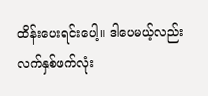ထိန်းပေးရင်းပေါ့။ ဒါပေမယ့်လည်း လက်နှစ်ဖက်လုံး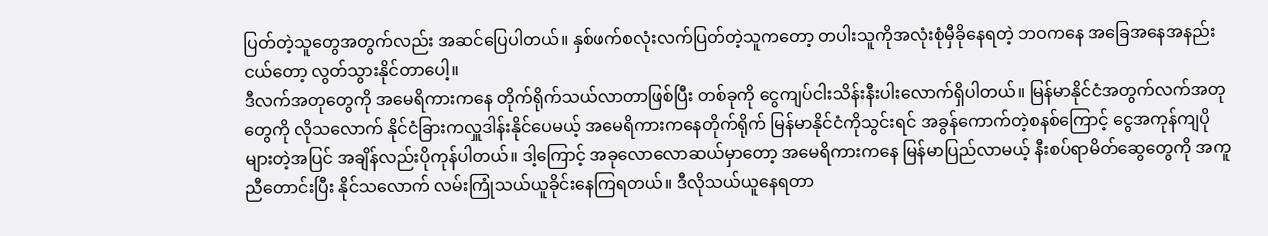ပြတ်တဲ့သူတွေအတွက်လည်း အဆင်ပြေပါတယ်။ နှစ်ဖက်စလုံးလက်ပြတ်တဲ့သူကတော့ တပါးသူကိုအလုံးစုံမှီခိုနေရတဲ့ ဘဝကနေ အခြေအနေအနည်းငယ်တော့ လွတ်သွားနိုင်တာပေါ့။
ဒီလက်အတုတွေကို အမေရိကားကနေ တိုက်ရိုက်သယ်လာတာဖြစ်ပြီး တစ်ခုကို ငွေကျပ်ငါးသိန်းနီးပါးလောက်ရှိပါတယ်။ မြန်မာနိုင်ငံအတွက်လက်အတုတွေကို လိုသလောက် နိုင်ငံခြားကလှူဒါန်းနိုင်ပေမယ့် အမေရိကားကနေတိုက်ရိုက် မြန်မာနိုင်ငံကိုသွင်းရင် အခွန်ကောက်တဲ့စနစ်ကြောင့် ငွေအကုန်ကျပိုများတဲ့အပြင် အချိန်လည်းပိုကုန်ပါတယ်။ ဒါ့ကြောင့် အခုလောလောဆယ်မှာတော့ အမေရိကားကနေ မြန်မာပြည်လာမယ့် နီးစပ်ရာမိတ်ဆွေတွေကို အကူညီတောင်းပြီး နိုင်သလောက် လမ်းကြုံသယ်ယူခိုင်းနေကြရတယ်။ ဒီလိုသယ်ယူနေရတာ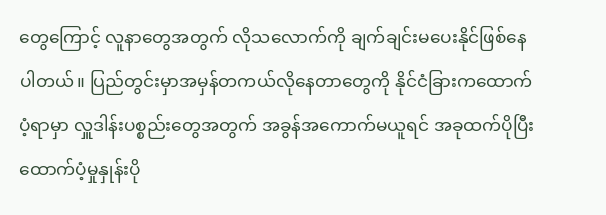တွေကြောင့် လူနာတွေအတွက် လိုသလောက်ကို ချက်ချင်းမပေးနိုင်ဖြစ်နေပါတယ်။ ပြည်တွင်းမှာအမှန်တကယ်လိုနေတာတွေကို နိုင်ငံခြားကထောက်ပံ့ရာမှာ လှူဒါန်းပစ္စည်းတွေအတွက် အခွန်အကောက်မယူရင် အခုထက်ပိုပြီး ထောက်ပံ့မှုနှုန်းပို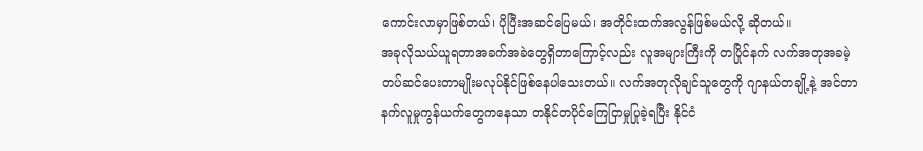ကောင်းလာမှာဖြစ်တယ်၊ ပိုပြီးအဆင်ပြေမယ်၊ အတိုင်းထက်အလွန်ဖြစ်မယ်လို့ ဆိုတယ်။
အခုလိုသယ်ယူရတာအခက်အခဲတွေရှိတာကြောင့်လည်း လူအများကြီးကို တပြိုင်နက် လက်အတုအခမဲ့တပ်ဆင်ပေးတာမျိုးမလုပ်နိုင်ဖြစ်နေပါသေးတယ်။ လက်အတုလိုချင်သူတွေကို ဂျာနယ်တချို့နဲ့ အင်တာနက်လူမှုကွန်ယက်တွေကနေသာ တနိုင်တပိုင်ကြေငြာမှုပြုခဲ့ရပြီး နိုင်ငံ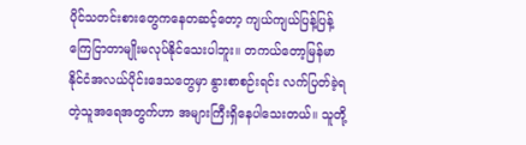ပိုင်သတင်းစားတွေကနေတဆင့်တော့ ကျယ်ကျယ်ပြန့်ပြန့်ကြေငြာတာမျိုးမလုပ်နိုင်သေးပါဘူး။ တကယ်တော့မြန်မာနိုင်ငံအလယ်ပိုင်းဒေသတွေမှာ နွားစာစဉ်းရင်း လက်ပြတ်ခဲ့ရတဲ့သူအရေအတွက်ဟာ အများကြီးရှိနေပါသေးတယ်။ သူတို့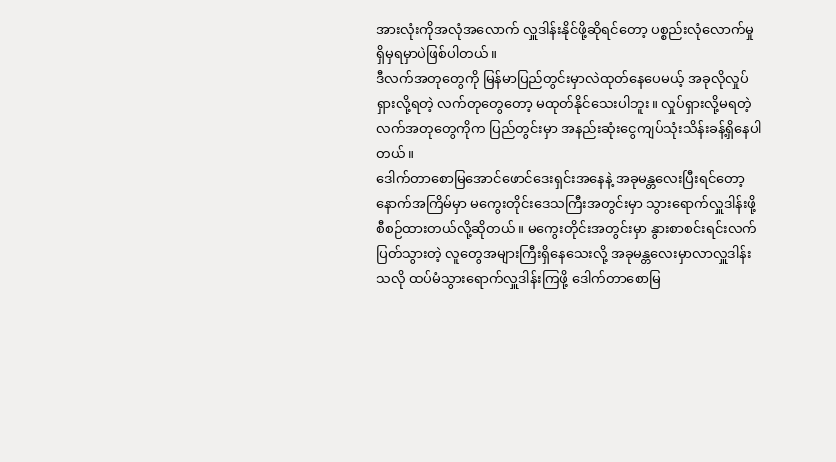အားလုံးကိုအလုံအလောက် လှူဒါန်းနိုင်ဖို့ဆိုရင်တော့ ပစ္စည်းလုံလောက်မှုရှိမှရမှာပဲဖြစ်ပါတယ်။
ဒီလက်အတုတွေကို မြန်မာပြည်တွင်းမှာလဲထုတ်နေပေမယ့် အခုလိုလှုပ်ရှားလို့ရတဲ့ လက်တုတွေတော့ မထုတ်နိုင်သေးပါဘူး။ လှုပ်ရှားလို့မရတဲ့လက်အတုတွေကိုက ပြည်တွင်းမှာ အနည်းဆုံးငွေကျပ်သုံးသိန်းခန့်ရှိနေပါတယ်။
ဒေါက်တာစောမြအောင်ဖောင်ဒေးရှင်းအနေနဲ့ အခုမန္တလေးပြီးရင်တော့ နောက်အကြိမ်မှာ မကွေးတိုင်းဒေသကြီးအတွင်းမှာ သွားရောက်လှူဒါန်းဖို့ စီစဉ်ထားတယ်လို့ဆိုတယ်။ မကွေးတိုင်းအတွင်းမှာ နွားစာစင်းရင်းလက်ပြတ်သွားတဲ့ လူတွေအများကြီးရှိနေသေးလို့ အခုမန္တလေးမှာလာလှူဒါန်းသလို ထပ်မံသွားရောက်လှူဒါန်းကြဖို့ ဒေါက်တာစောမြ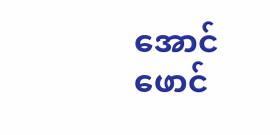အောင်ဖောင်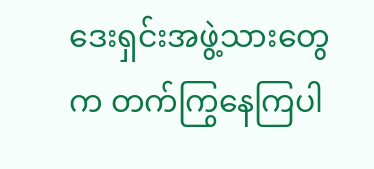ဒေးရှင်းအဖွဲ့သားတွေက တက်ကြွနေကြပါ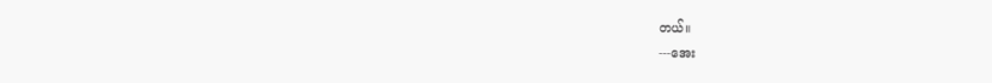တယ်။
---အေး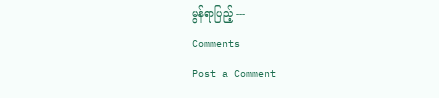မွန်ရာပြည့် ---
Comments
Post a Comment